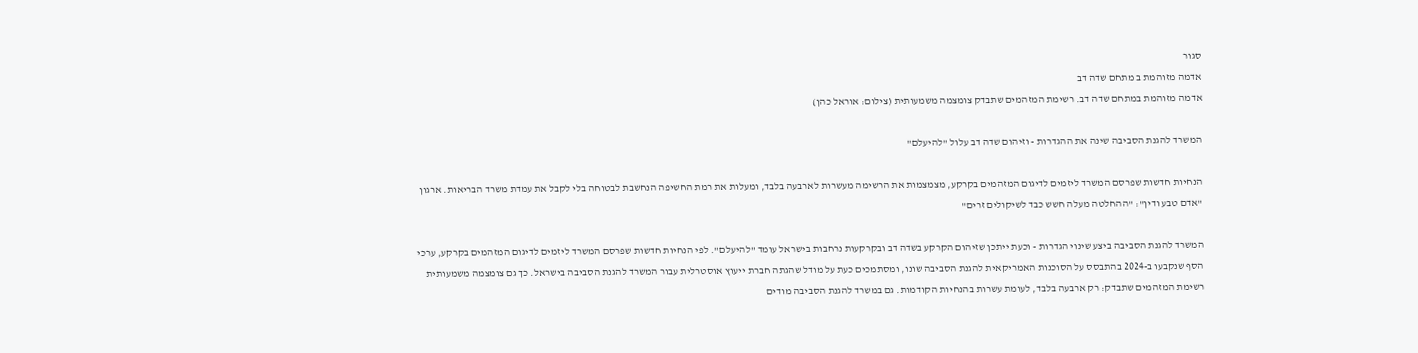סגור
אדמה מזוהמת ב מתחם שדה דב
אדמה מזוהמת במתחם שדה דב. רשימת המזהמים שתבדק צומצמה משמעותית (צילום: אוראל כהן)

המשרד להגנת הסביבה שינה את ההגדרות - וזיהום שדה דב עלול "להיעלם"

הנחיות חדשות שפרסם המשרד ליזמים לדיגום המזהמים בקרקע, מצמצמות את הרשימה מעשרות לארבעה בלבד, ומעלות את רמת החשיפה הנחשבת לבטוחה בלי לקבל את עמדת משרד הבריאות. ארגון "אדם טבע ודין": "ההחלטה מעלה חשש כבד לשיקולים זרים"

המשרד להגנת הסביבה ביצע שינוי הגדרות - וכעת ייתכן שזיהום הקרקע בשדה דב ובקרקעות נרחבות בישראל עומד "להיעלם". לפי הנחיות חדשות שפרסם המשרד ליזמים לדיגום המזהמים בקרקע, ערכי הסף שנקבעו ב-2024 בהתבסס על הסוכנות האמריקאית להגנת הסביבה שונו, ומסתמכים כעת על מודל שהגתה חברת ייעוץ אוסטרלית עבור המשרד להגנת הסביבה בישראל. כך גם צומצמה משמעותית רשימת המזהמים שתבדק: רק ארבעה בלבד, לעומת עשרות בהנחיות הקודמות. גם במשרד להגנת הסביבה מודים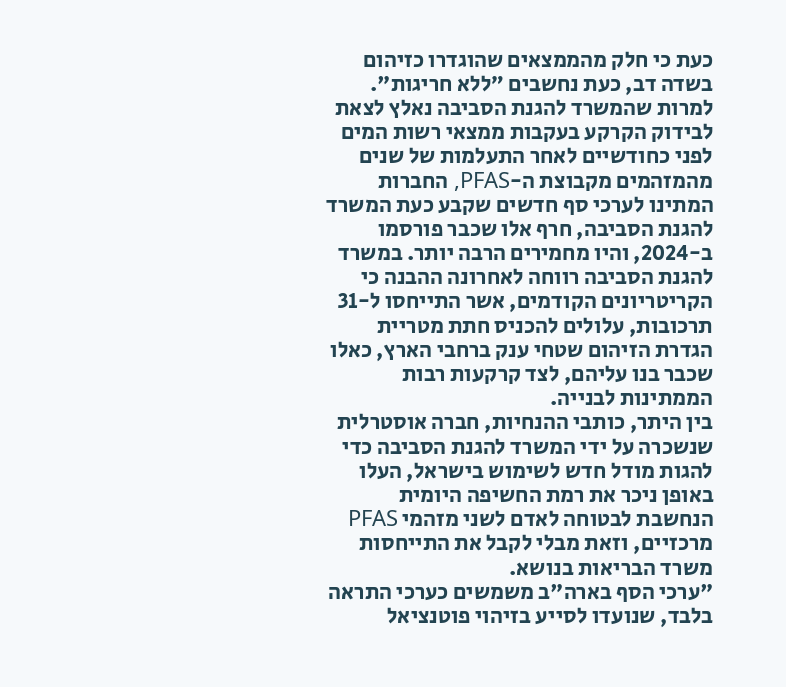כעת כי חלק מהממצאים שהוגדרו כזיהום בשדה דב, כעת נחשבים ״ללא חריגות".
למרות שהמשרד להגנת הסביבה נאלץ לצאת לבידוק הקרקע בעקבות ממצאי רשות המים לפני כחודשיים לאחר התעלמות של שנים מהמזהמים מקבוצת ה-PFAS, החברות המתינו לערכי סף חדשים שקבע כעת המשרד להגנת הסביבה, חרף אלו שכבר פורסמו ב-2024, והיו מחמירים הרבה יותר. במשרד להגנת הסביבה רווחה לאחרונה ההבנה כי הקריטריונים הקודמים, אשר התייחסו ל-31 תרכובות, עלולים להכניס חתת מטריית הגדרת הזיהום שטחי ענק ברחבי הארץ, כאלו שכבר בנו עליהם, לצד קרקעות רבות הממתינות לבנייה.
בין היתר, כותבי ההנחיות, חברה אוסטרלית שנשכרה על ידי המשרד להגנת הסביבה כדי להגות מודל חדש לשימוש בישראל, העלו באופן ניכר את רמת החשיפה היומית הנחשבת לבטוחה לאדם לשני מזהמי PFAS מרכזיים, וזאת מבלי לקבל את התייחסות משרד הבריאות בנושא.
"ערכי הסף בארה"ב משמשים כערכי התראה בלבד, שנועדו לסייע בזיהוי פוטנציאל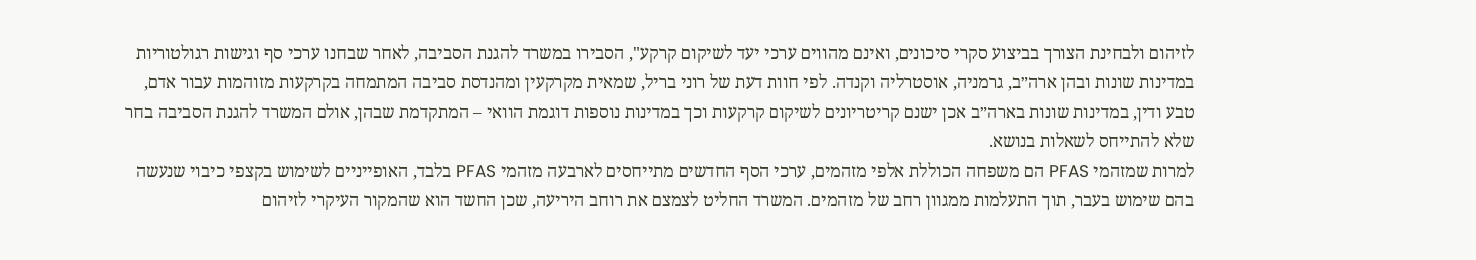לזיהום ולבחינת הצורך בביצוע סקרי סיכונים, ואינם מהווים ערכי יעד לשיקום קרקע", הסבירו במשרד להגנת הסביבה, לאחר שבחנו ערכי סף וגישות רגולטוריות במדינות שונות ובהן ארה״ב, גרמניה, אוסטרליה וקנדה. לפי חוות דעת של רוני בריל, שמאית מקרקעין ומהנדסת סביבה המתמחה בקרקעות מזוהמות עבור אדם, טבע ודין, במדינות שונות בארה״ב אכן ישנם קריטריונים לשיקום קרקעות וכך במדינות נוספות דוגמת הוואי – המתקדמת שבהן, אולם המשרד להגנת הסביבה בחר שלא להתייחס לשאלות בנושא.
למרות שמזהמי PFAS הם משפחה הכוללת אלפי מזהמים, ערכי הסף החדשים מתייחסים לארבעה מזהמי PFAS בלבד, האופייניים לשימוש בקצפי כיבוי שנעשה בהם שימוש בעבר, תוך התעלמות ממגוון רחב של מזהמים. המשרד החליט לצמצם את רוחב היריעה, שכן החשד הוא שהמקור העיקרי לזיהום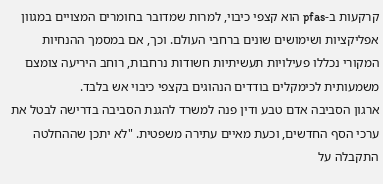קרקעות ב-pfas הוא קצפי כיבוי, למרות שמדובר בחומרים המצויים במגוון אפליקציות ושימושים שונים ברחבי העולם. וכך, אם במסמך ההנחיות המקורי נכללו פעילויות תעשיתיות חשודות נרחבות, רוחב היריעה צומצם משמעותית לכימקלים בודדים הנהוגים בקצפי כיבוי אש בלבד.
ארגון הסביבה אדם טבע ודין פנה למשרד להגנת הסביבה בדרישה לבטל את ערכי הסף החדשים, וכעת מאיים עתירה משפטית. "לא יתכן שההחלטה התקבלה על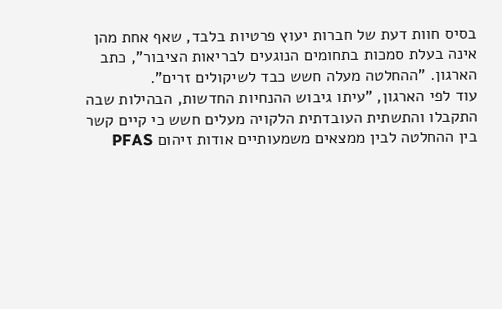בסיס חוות דעת של חברות יעוץ פרטיות בלבד, שאף אחת מהן אינה בעלת סמכות בתחומים הנוגעים לבריאות הציבור", כתב הארגון. "ההחלטה מעלה חשש כבד לשיקולים זרים".
עוד לפי הארגון, "עיתו גיבוש ההנחיות החדשות, הבהילות שבה התקבלו והתשתית העובדתית הלקויה מעלים חשש כי קיים קשר בין ההחלטה לבין ממצאים משמעותיים אודות זיהום PFAS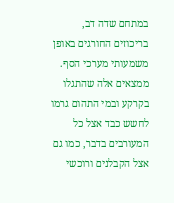במתחם שדה דב, בריכוזים החורגים באופן משמעותי מערכי הסף. ממצאים אלה שהתגלו בקרקע ובמי התהום גרמו לחשש כבד אצל כל המעורבים בדבר, כמו גם אצל הקבלנים ורוכשי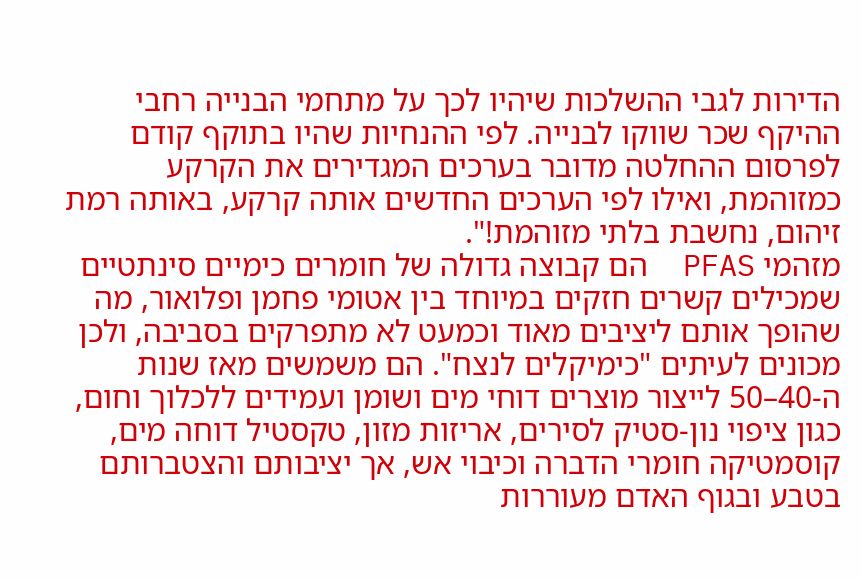הדירות לגבי ההשלכות שיהיו לכך על מתחמי הבנייה רחבי ההיקף שכר שווקו לבנייה. לפי ההנחיות שהיו בתוקף קודם לפרסום ההחלטה מדובר בערכים המגדירים את הקרקע כמזוהמת, ואילו לפי הערכים החדשים אותה קרקע, באותה רמת זיהום, נחשבת בלתי מזוהמת!".
מזהמי PFAS  הם קבוצה גדולה של חומרים כימיים סינתטיים שמכילים קשרים חזקים במיוחד בין אטומי פחמן ופלואור, מה שהופך אותם ליציבים מאוד וכמעט לא מתפרקים בסביבה, ולכן מכונים לעיתים "כימיקלים לנצח". הם משמשים מאז שנות ה‑40–50 לייצור מוצרים דוחי מים ושומן ועמידים ללכלוך וחום, כגון ציפוי נון‑סטיק לסירים, אריזות מזון, טקסטיל דוחה מים, קוסמטיקה חומרי הדברה וכיבוי אש, אך יציבותם והצטברותם בטבע ובגוף האדם מעוררות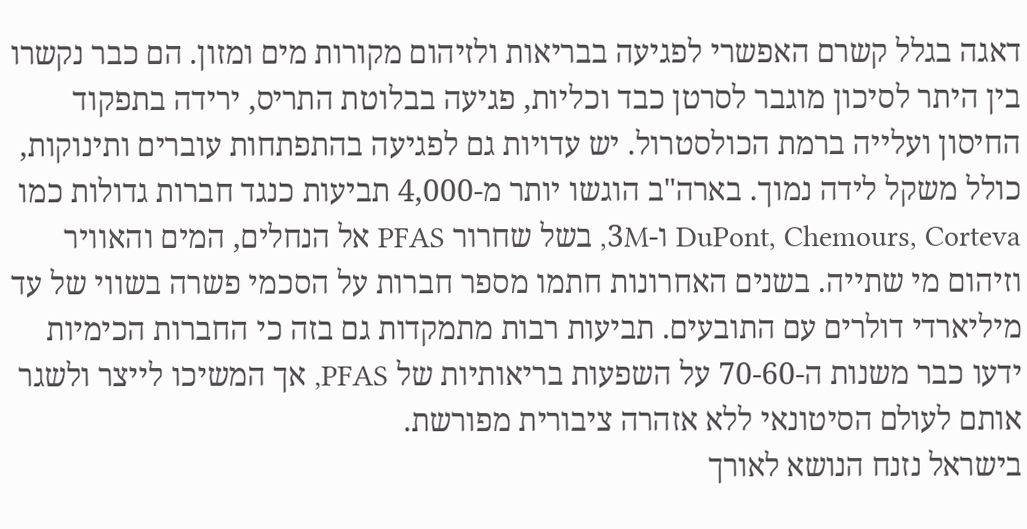דאגה בגלל קשרם האפשרי לפגיעה בבריאות ולזיהום מקורות מים ומזון. הם כבר נקשרו בין היתר לסיכון מוגבר לסרטן כבד וכליות, פגיעה בבלוטת התריס, ירידה בתפקוד החיסון ועלייה ברמת הכולסטרול. יש עדויות גם לפגיעה בהתפתחות עוברים ותינוקות, כולל משקל לידה נמוך. בארה"ב הוגשו יותר מ‑4,000 תביעות כנגד חברות גדולות כמו DuPont, Chemours, Corteva ו‑3M, בשל שחרור PFAS אל הנחלים, המים והאוויר וזיהום מי שתייה. בשנים האחרונות חתמו מספר חברות על הסכמי פשרה בשווי של עד מיליארדי דולרים עם התובעים. תביעות רבות מתמקדות גם בזה כי החברות הכימיות ידעו כבר משנות ה‑60‑70 על השפעות בריאותיות של PFAS, אך המשיכו לייצר ולשגר אותם לעולם הסיטונאי ללא אזהרה ציבורית מפורשת.
בישראל נזנח הנושא לאורך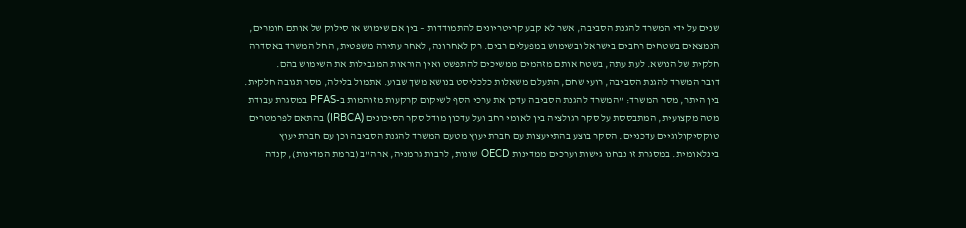שנים על ידי המשרד להגנת הסביבה, אשר לא קבע קריטריונים להתמודדות – בין אם שימוש או סילוק של אותם חומרים, הנמצאים בשטחים רחבים בישראל ובשימוש במפעלים רבים. רק לאחרונה, לאחר עתירה משפטית, החל המשרד באסדרה חלקית של הנושא. לעת עתה, בשטח אותם מזהמים ממשיכים להתפשט ואין הוראות המגבילות את השימוש בהם.
דובר המשרד להגנת הסביבה, רועי שחם, התעלם משאלות כלכליסט בנושא משך שבוע. אתמול בלילה, מסר תגובה חלקית. בין היתר, מסר המשרד: "המשרד להגנת הסביבה עדכן את ערכי הסף לשיקום קרקעות מזוהמות ב-PFAS במסגרת עבודת מטה מקצועית, המתבססת על סקר רגולציה בין לאומי רחב ועל עדכון מודל סקר הסיכונים (IRBCA) בהתאם לפרמטרים טוקסיקולוגיים עדכניים. הסקר בוצע בהתייעצות עם חברת יעוץ מטעם המשרד להגנת הסביבה וכן עם חברת יעוץ בינלאומית. במסגרת זו נבחנו גישות וערכים ממדינות OECD שונות, לרבות גרמניה, ארה"ב (ברמת המדינות), קנדה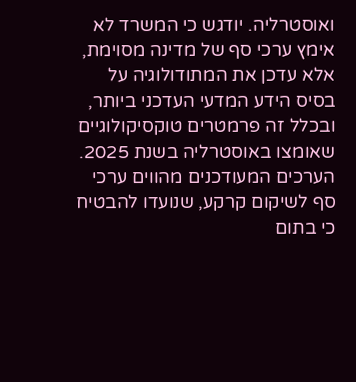ואוסטרליה. יודגש כי המשרד לא אימץ ערכי סף של מדינה מסוימת, אלא עדכן את המתודולוגיה על בסיס הידע המדעי העדכני ביותר, ובכלל זה פרמטרים טוקסיקולוגיים שאומצו באוסטרליה בשנת 2025. הערכים המעודכנים מהווים ערכי סף לשיקום קרקע, שנועדו להבטיח כי בתום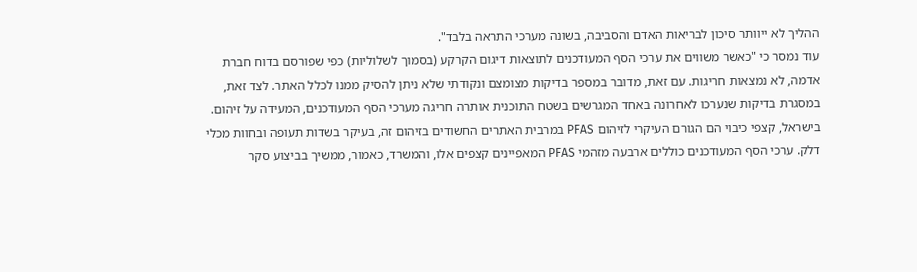ההליך לא ייוותר סיכון לבריאות האדם והסביבה, בשונה מערכי התראה בלבד".
עוד נמסר כי "כאשר משווים את ערכי הסף המעודכנים לתוצאות דיגום הקרקע (בסמוך לשלוליות) כפי שפורסם בדוח חברת אדמה, לא נמצאות חריגות. עם זאת, מדובר במספר בדיקות מצומצם ונקודתי שלא ניתן להסיק ממנו לכלל האתר. לצד זאת, במסגרת בדיקות שנערכו לאחרונה באחד המגרשים בשטח התוכנית אותרה חריגה מערכי הסף המעודכנים, המעידה על זיהום. בישראל, קצפי כיבוי הם הגורם העיקרי לזיהום PFAS במרבית האתרים החשודים בזיהום זה, בעיקר בשדות תעופה ובחוות מכלי דלק. ערכי הסף המעודכנים כוללים ארבעה מזהמי PFAS המאפיינים קצפים אלו, והמשרד, כאמור, ממשיך בביצוע סקר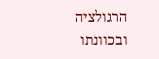הרגולציה ובכוונתו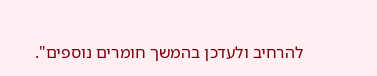להרחיב ולעדכן בהמשך חומרים נוספים".